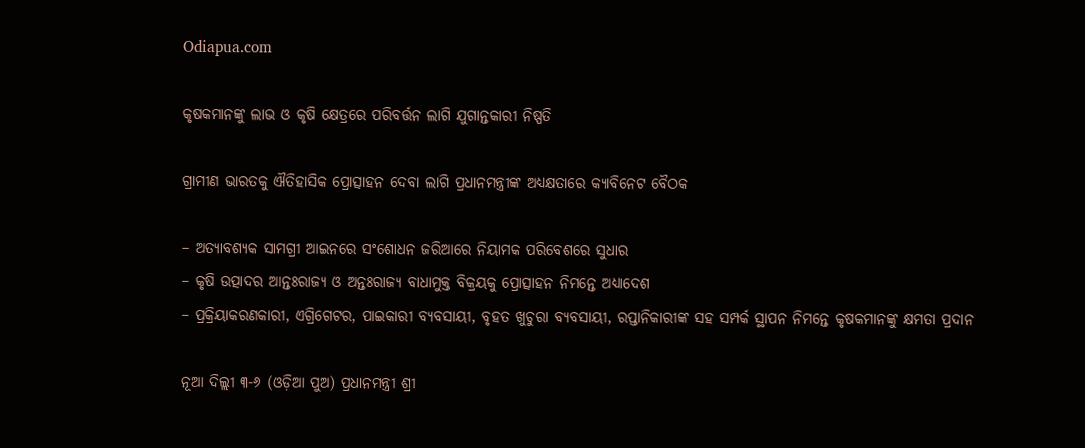Odiapua.com

କୃଷକମାନଙ୍କୁ ଲାଭ ଓ କୃଷି କ୍ଷେତ୍ରରେ ପରିବର୍ତ୍ତନ ଲାଗି ଯୁଗାନ୍ତକାରୀ ନିଷ୍ପତି

ଗ୍ରାମୀଣ ଭାରତକୁ ଐତିହାସିକ ପ୍ରୋତ୍ସାହନ ଦେବା ଲାଗି ପ୍ରଧାନମନ୍ତ୍ରୀଙ୍କ ଅଧ୍ୟକ୍ଷତାରେ କ୍ୟାବିନେଟ ବୈଠକ

– ଅତ୍ୟାବଶ୍ୟକ ସାମଗ୍ରୀ ଆଇନରେ ସଂଶୋଧନ ଜରିଆରେ ନିୟାମକ ପରିବେଶରେ ସୁଧାର
– କୃଷି ଉତ୍ପାଦର ଆନ୍ତଃରାଜ୍ୟ ଓ ଅନ୍ତଃରାଜ୍ୟ ବାଧାମୁକ୍ତ ବିକ୍ରୟକୁ ପ୍ରୋତ୍ସାହନ ନିମନ୍ତେ ଅଧ୍ୟାଦେଶ
– ପ୍ରକ୍ରିୟାକରଣକାରୀ, ଏଗ୍ରିଗେଟର, ପାଇକାରୀ ବ୍ୟବସାୟୀ, ବୃହତ ଖୁଚୁରା ବ୍ୟବସାୟୀ, ରପ୍ତାନିକାରୀଙ୍କ ସହ ସମ୍ପର୍କ ସ୍ଥାପନ ନିମନ୍ତେ କୃଷକମାନଙ୍କୁ କ୍ଷମତା ପ୍ରଦାନ

ନୂଆ ଦିଲ୍ଲୀ ୩-୬ (ଓଡ଼ିଆ ପୁଅ) ପ୍ରଧାନମନ୍ତ୍ରୀ ଶ୍ରୀ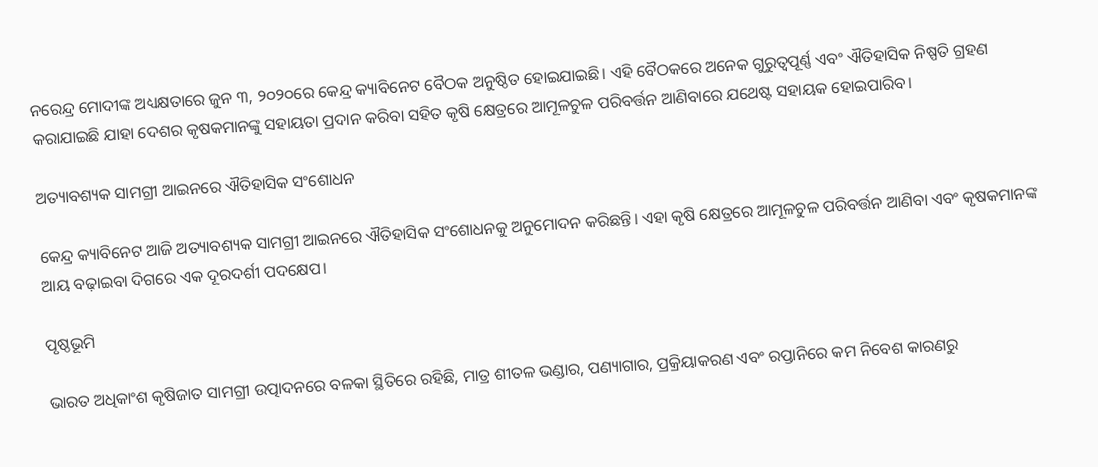ନରେନ୍ଦ୍ର ମୋଦୀଙ୍କ ଅଧ୍ୟକ୍ଷତାରେ ଜୁନ ୩, ୨୦୨୦ରେ କେନ୍ଦ୍ର କ୍ୟାବିନେଟ ବୈଠକ ଅନୁଷ୍ଠିତ ହୋଇଯାଇଛି। ଏହି ବୈଠକରେ ଅନେକ ଗୁରୁତ୍ୱପୂର୍ଣ୍ଣ ଏବଂ ଐତିହାସିକ ନିଷ୍ପତି ଗ୍ରହଣ କରାଯାଇଛି ଯାହା ଦେଶର କୃଷକମାନଙ୍କୁ ସହାୟତା ପ୍ରଦାନ କରିବା ସହିତ କୃଷି କ୍ଷେତ୍ରରେ ଆମୂଳଚୁଳ ପରିବର୍ତ୍ତନ ଆଣିବାରେ ଯଥେଷ୍ଟ ସହାୟକ ହୋଇପାରିବ।

ଅତ୍ୟାବଶ୍ୟକ ସାମଗ୍ରୀ ଆଇନରେ ଐତିହାସିକ ସଂଶୋଧନ

କେନ୍ଦ୍ର କ୍ୟାବିନେଟ ଆଜି ଅତ୍ୟାବଶ୍ୟକ ସାମଗ୍ରୀ ଆଇନରେ ଐତିହାସିକ ସଂଶୋଧନକୁ ଅନୁମୋଦନ କରିଛନ୍ତି। ଏହା କୃଷି କ୍ଷେତ୍ରରେ ଆମୂଳଚୁଳ ପରିବର୍ତ୍ତନ ଆଣିବା ଏବଂ କୃଷକମାନଙ୍କ ଆୟ ବଢ଼ାଇବା ଦିଗରେ ଏକ ଦୂରଦର୍ଶୀ ପଦକ୍ଷେପ।

ପୃଷ୍ଠଭୂମି

ଭାରତ ଅଧିକାଂଶ କୃଷିଜାତ ସାମଗ୍ରୀ ଉତ୍ପାଦନରେ ବଳକା ସ୍ଥିତିରେ ରହିଛି, ମାତ୍ର ଶୀତଳ ଭଣ୍ଡାର, ପଣ୍ୟାଗାର, ପ୍ରକ୍ରିୟାକରଣ ଏବଂ ରପ୍ତାନିରେ କମ ନିବେଶ କାରଣରୁ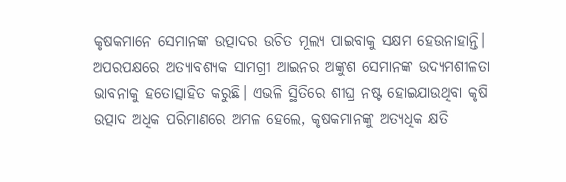କୃଷକମାନେ ସେମାନଙ୍କ ଉତ୍ପାଦର ଉଚିତ ମୂଲ୍ୟ ପାଇବାକୁ ସକ୍ଷମ ହେଉନାହାନ୍ତି। ଅପରପକ୍ଷରେ ଅତ୍ୟାବଶ୍ୟକ ସାମଗ୍ରୀ ଆଇନର ଅଙ୍କୁଶ ସେମାନଙ୍କ ଉଦ୍ୟମଶୀଳତା ଭାବନାକୁ ହତୋତ୍ସାହିତ କରୁଛି। ଏଭଳି ସ୍ଥିତିରେ ଶୀଘ୍ର ନଷ୍ଟ ହୋଇଯାଉଥିବା କୃଷି ଉତ୍ପାଦ ଅଧିକ ପରିମାଣରେ ଅମଳ ହେଲେ, କୃଷକମାନଙ୍କୁ ଅତ୍ୟଧିକ କ୍ଷତି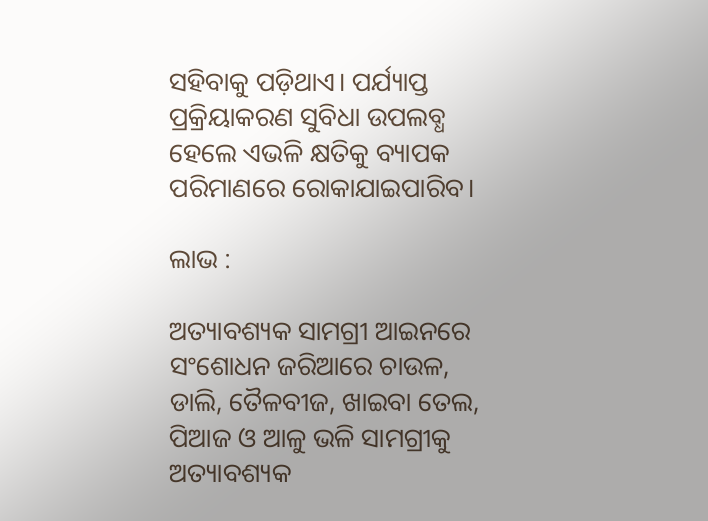ସହିବାକୁ ପଡ଼ିଥାଏ। ପର୍ଯ୍ୟାପ୍ତ ପ୍ରକ୍ରିୟାକରଣ ସୁବିଧା ଉପଲବ୍ଧ ହେଲେ ଏଭଳି କ୍ଷତିକୁ ବ୍ୟାପକ ପରିମାଣରେ ରୋକାଯାଇପାରିବ।

ଲାଭ :

ଅତ୍ୟାବଶ୍ୟକ ସାମଗ୍ରୀ ଆଇନରେ ସଂଶୋଧନ ଜରିଆରେ ଚାଉଳ, ଡାଲି, ତୈଳବୀଜ, ଖାଇବା ତେଲ, ପିଆଜ ଓ ଆଳୁ ଭଳି ସାମଗ୍ରୀକୁ ଅତ୍ୟାବଶ୍ୟକ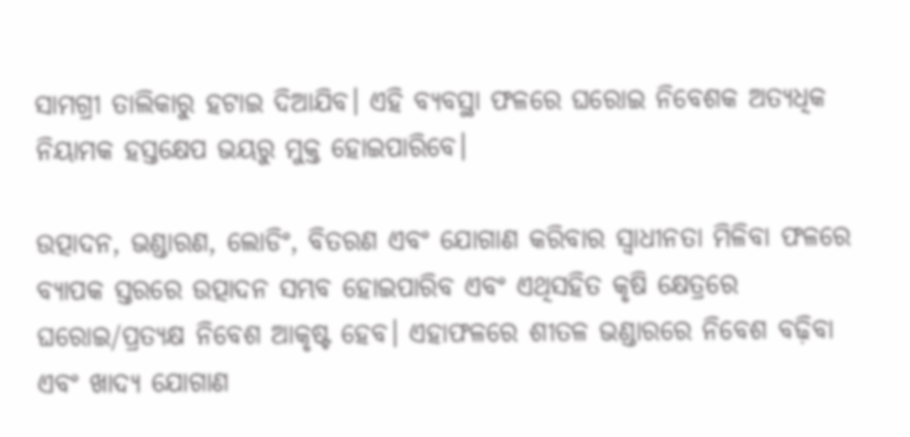ସାମଗ୍ରୀ ତାଲିକାରୁ ହଟାଇ ଦିଆଯିବ। ଏହି ବ୍ୟବସ୍ଥା ଫଳରେ ଘରୋଇ ନିବେଶକ ଅତ୍ୟଧିକ ନିୟାମକ ହସ୍ତକ୍ଷେପ ଭୟରୁ ମୁକ୍ତ ହୋଇପାରିବେ।

ଉତ୍ପାଦନ, ଭଣ୍ଡାରଣ, ଲୋଡିଂ, ବିତରଣ ଏବଂ ଯୋଗାଣ କରିବାର ସ୍ୱାଧୀନତା ମିଳିବା ଫଳରେ ବ୍ୟାପକ ସ୍ତରରେ ଉତ୍ପାଦନ ସମ୍ଭବ ହୋଇପାରିବ ଏବଂ ଏଥିସହିତ କୃଷି କ୍ଷେତ୍ରରେ ଘରୋଇ/ପ୍ରତ୍ୟକ୍ଷ ନିବେଶ ଆକୃଷ୍ଟ ହେବ। ଏହାଫଳରେ ଶୀତଳ ଭଣ୍ଡାରରେ ନିବେଶ ବଢ଼ିବା ଏବଂ ଖାଦ୍ୟ ଯୋଗାଣ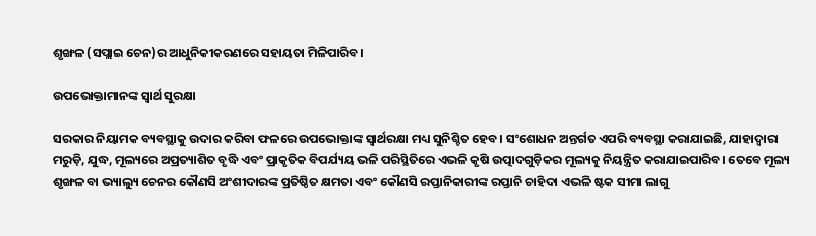ଶୃଙ୍ଖଳ (ସପ୍ଲାଇ ଚେନ)ର ଆଧୁନିକୀକରଣରେ ସହାୟତା ମିଳିପାରିବ।

ଉପଭୋକ୍ତାମାନଙ୍କ ସ୍ୱାର୍ଥ ସୁରକ୍ଷା

ସରକାର ନିୟାମକ ବ୍ୟବସ୍ଥାକୁ ଉଦାର କରିବା ଫଳରେ ଉପଭୋକ୍ତାଙ୍କ ସ୍ୱାର୍ଥରକ୍ଷା ମଧ୍ୟ ସୁନିଶ୍ଚିତ ହେବ। ସଂଶୋଧନ ଅନ୍ତର୍ଗତ ଏପରି ବ୍ୟବସ୍ଥା କରାଯାଇଛି, ଯାହାଦ୍ୱାରା ମରୁଡ଼ି, ଯୁଦ୍ଧ, ମୂଲ୍ୟରେ ଅପ୍ରତ୍ୟାଶିତ ବୃଦ୍ଧି ଏବଂ ପ୍ରାକୃତିକ ବିପର୍ଯ୍ୟୟ ଭଳି ପରିସ୍ଥିତିରେ ଏଭଳି କୃଷି ଉତ୍ପାଦଗୁଡ଼ିକର ମୂଲ୍ୟକୁ ନିୟନ୍ତ୍ରିତ କରାଯାଇପାରିବ। ତେବେ ମୂଲ୍ୟ ଶୃଙ୍ଖଳ ବା ଭ୍ୟାଲ୍ୟୁ ଚେନର କୌଣସି ଅଂଶୀଦାରଙ୍କ ପ୍ରତିଷ୍ଠିତ କ୍ଷମତା ଏବଂ କୌଣସି ରପ୍ତାନିକାରୀଙ୍କ ରପ୍ତାନି ଚାହିଦା ଏଭଳି ଷ୍ଟକ ସୀମା ଲାଗୁ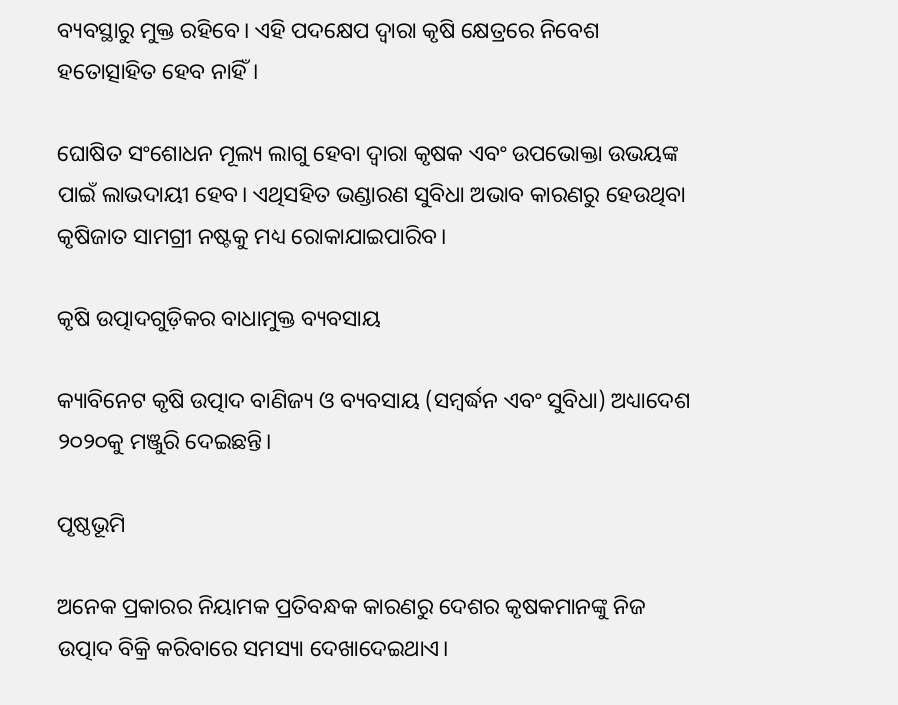ବ୍ୟବସ୍ଥାରୁ ମୁକ୍ତ ରହିବେ। ଏହି ପଦକ୍ଷେପ ଦ୍ୱାରା କୃଷି କ୍ଷେତ୍ରରେ ନିବେଶ ହତୋତ୍ସାହିତ ହେବ ନାହିଁ।

ଘୋଷିତ ସଂଶୋଧନ ମୂଲ୍ୟ ଲାଗୁ ହେବା ଦ୍ୱାରା କୃଷକ ଏବଂ ଉପଭୋକ୍ତା ଉଭୟଙ୍କ ପାଇଁ ଲାଭଦାୟୀ ହେବ। ଏଥିସହିତ ଭଣ୍ଡାରଣ ସୁବିଧା ଅଭାବ କାରଣରୁ ହେଉଥିବା କୃଷିଜାତ ସାମଗ୍ରୀ ନଷ୍ଟକୁ ମଧ୍ୟ ରୋକାଯାଇପାରିବ।

କୃଷି ଉତ୍ପାଦଗୁଡ଼ିକର ବାଧାମୁକ୍ତ ବ୍ୟବସାୟ

କ୍ୟାବିନେଟ କୃଷି ଉତ୍ପାଦ ବାଣିଜ୍ୟ ଓ ବ୍ୟବସାୟ (ସମ୍ବର୍ଦ୍ଧନ ଏବଂ ସୁବିଧା) ଅଧ୍ୟାଦେଶ ୨୦୨୦କୁ ମଞ୍ଜୁରି ଦେଇଛନ୍ତି।

ପୃଷ୍ଠଭୂମି

ଅନେକ ପ୍ରକାରର ନିୟାମକ ପ୍ରତିବନ୍ଧକ କାରଣରୁ ଦେଶର କୃଷକମାନଙ୍କୁ ନିଜ ଉତ୍ପାଦ ବିକ୍ରି କରିବାରେ ସମସ୍ୟା ଦେଖାଦେଇଥାଏ।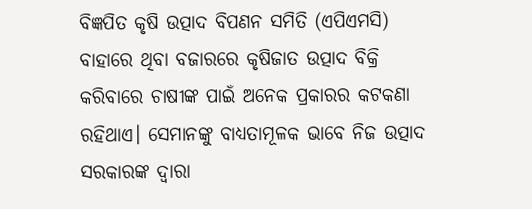ବିଜ୍ଞପିତ କୃଷି ଉତ୍ପାଦ ବିପଣନ ସମିତି (ଏପିଏମସି) ବାହାରେ ଥିବା ବଜାରରେ କୃଷିଜାତ ଉତ୍ପାଦ ବିକ୍ରି କରିବାରେ ଚାଷୀଙ୍କ ପାଇଁ ଅନେକ ପ୍ରକାରର କଟକଣା ରହିଥାଏ। ସେମାନଙ୍କୁ ବାଧ୍ୟତାମୂଳକ ଭାବେ ନିଜ ଉତ୍ପାଦ ସରକାରଙ୍କ ଦ୍ୱାରା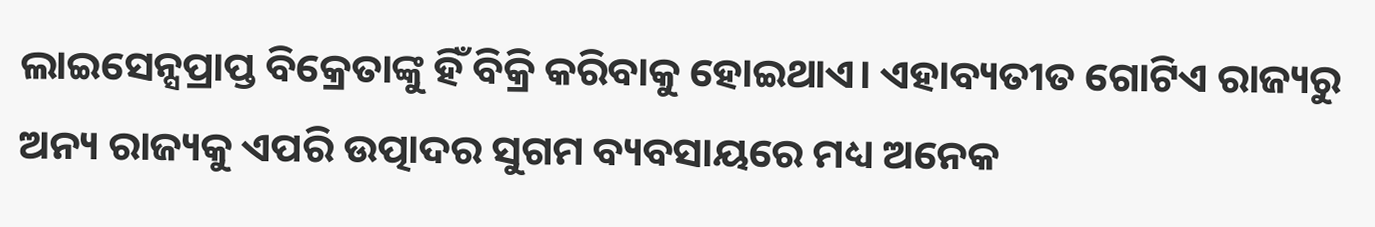ଲାଇସେନ୍ସପ୍ରାପ୍ତ ବିକ୍ରେତାଙ୍କୁ ହିଁ ବିକ୍ରି କରିବାକୁ ହୋଇଥାଏ। ଏହାବ୍ୟତୀତ ଗୋଟିଏ ରାଜ୍ୟରୁ ଅନ୍ୟ ରାଜ୍ୟକୁ ଏପରି ଉତ୍ପାଦର ସୁଗମ ବ୍ୟବସାୟରେ ମଧ୍ୟ ଅନେକ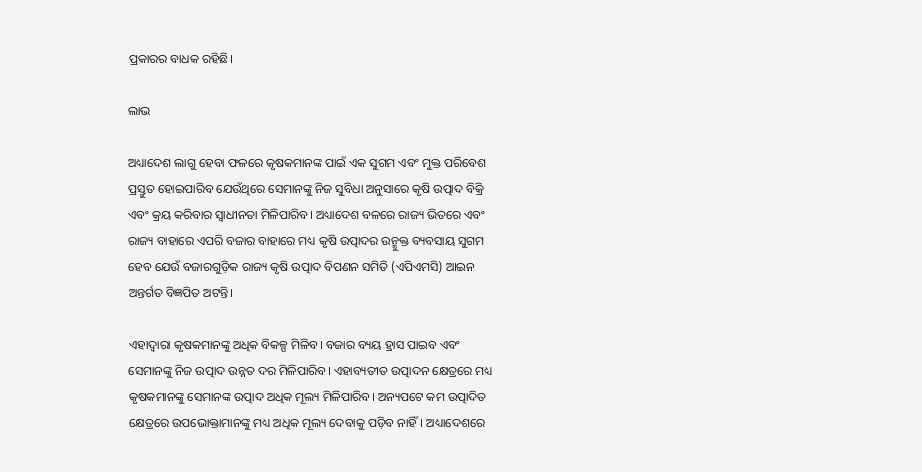ପ୍ରକାରର ବାଧକ ରହିଛି।

ଲାଭ

ଅଧ୍ୟାଦେଶ ଲାଗୁ ହେବା ଫଳରେ କୃଷକମାନଙ୍କ ପାଇଁ ଏକ ସୁଗମ ଏବଂ ମୁକ୍ତ ପରିବେଶ ପ୍ରସ୍ତୁତ ହୋଇପାରିବ ଯେଉଁଥିରେ ସେମାନଙ୍କୁ ନିଜ ସୁବିଧା ଅନୁସାରେ କୃଷି ଉତ୍ପାଦ ବିକ୍ରି ଏବଂ କ୍ରୟ କରିବାର ସ୍ୱାଧୀନତା ମିଳିପାରିବ। ଅଧ୍ୟାଦେଶ ବଳରେ ରାଜ୍ୟ ଭିତରେ ଏବଂ ରାଜ୍ୟ ବାହାରେ ଏପରି ବଜାର ବାହାରେ ମଧ୍ୟ କୃଷି ଉତ୍ପାଦର ଉନ୍ମୁକ୍ତ ବ୍ୟବସାୟ ସୁଗମ ହେବ ଯେଉଁ ବଜାରଗୁଡ଼ିକ ରାଜ୍ୟ କୃଷି ଉତ୍ପାଦ ବିପଣନ ସମିତି (ଏପିଏମସି) ଆଇନ ଅନ୍ତର୍ଗତ ବିଜ୍ଞପିତ ଅଟନ୍ତି।

ଏହାଦ୍ୱାରା କୃଷକମାନଙ୍କୁ ଅଧିକ ବିକଳ୍ପ ମିଳିବ। ବଜାର ବ୍ୟୟ ହ୍ରାସ ପାଇବ ଏବଂ ସେମାନଙ୍କୁ ନିଜ ଉତ୍ପାଦ ଉନ୍ନତ ଦର ମିଳିପାରିବ। ଏହାବ୍ୟତୀତ ଉତ୍ପାଦନ କ୍ଷେତ୍ରରେ ମଧ୍ୟ କୃଷକମାନଙ୍କୁ ସେମାନଙ୍କ ଉତ୍ପାଦ ଅଧିକ ମୂଲ୍ୟ ମିଳିପାରିବ। ଅନ୍ୟପଟେ କମ ଉତ୍ପାଦିତ କ୍ଷେତ୍ରରେ ଉପଭୋକ୍ତାମାନଙ୍କୁ ମଧ୍ୟ ଅଧିକ ମୂଲ୍ୟ ଦେବାକୁ ପଡ଼ିବ ନାହିଁ। ଅଧ୍ୟାଦେଶରେ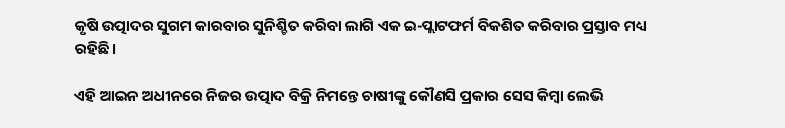କୃଷି ଉତ୍ପାଦର ସୁଗମ କାରବାର ସୁନିଶ୍ଚିତ କରିବା ଲାଗି ଏକ ଇ-ପ୍ଲାଟଫର୍ମ ବିକଶିତ କରିବାର ପ୍ରସ୍ତାବ ମଧ୍ୟ ରହିଛି।

ଏହି ଆଇନ ଅଧୀନରେ ନିଜର ଉତ୍ପାଦ ବିକ୍ରି ନିମନ୍ତେ ଚାଷୀଙ୍କୁ କୌଣସି ପ୍ରକାର ସେସ କିମ୍ବା ଲେଭି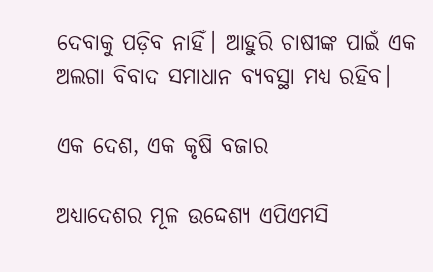ଦେବାକୁ ପଡ଼ିବ ନାହିଁ। ଆହୁରି ଚାଷୀଙ୍କ ପାଇଁ ଏକ ଅଲଗା ବିବାଦ ସମାଧାନ ବ୍ୟବସ୍ଥା ମଧ୍ୟ ରହିବ।

ଏକ ଦେଶ, ଏକ କୃଷି ବଜାର

ଅଧ୍ୟାଦେଶର ମୂଳ ଉଦ୍ଦେଶ୍ୟ ଏପିଏମସି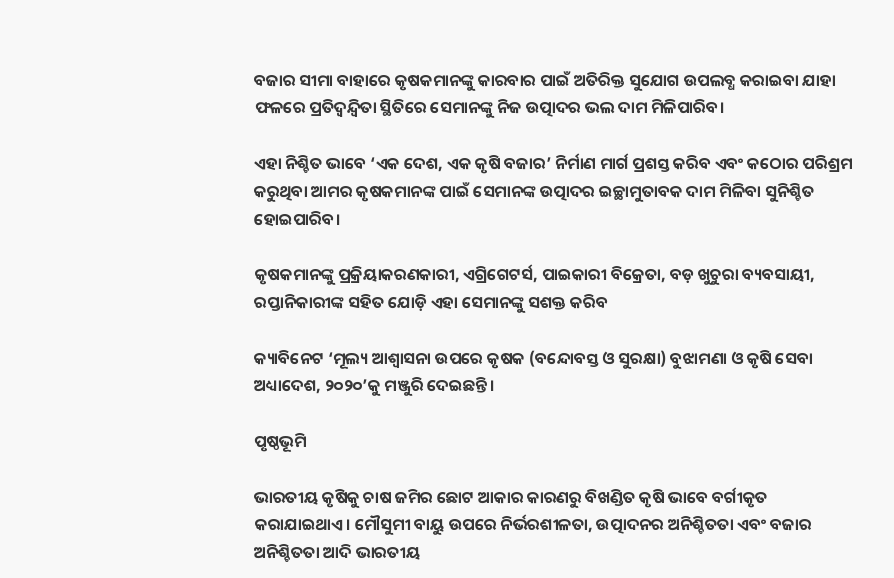ବଜାର ସୀମା ବାହାରେ କୃଷକମାନଙ୍କୁ କାରବାର ପାଇଁ ଅତିରିକ୍ତ ସୁଯୋଗ ଉପଲବ୍ଧ କରାଇବା ଯାହା ଫଳରେ ପ୍ରତିଦ୍ୱନ୍ଦ୍ୱିତା ସ୍ଥିତିରେ ସେମାନଙ୍କୁ ନିଜ ଉତ୍ପାଦର ଭଲ ଦାମ ମିଳିପାରିବ।

ଏହା ନିଶ୍ଚିତ ଭାବେ ‘ଏକ ଦେଶ, ଏକ କୃଷି ବଜାର’ ନିର୍ମାଣ ମାର୍ଗ ପ୍ରଶସ୍ତ କରିବ ଏବଂ କଠୋର ପରିଶ୍ରମ କରୁଥିବା ଆମର କୃଷକମାନଙ୍କ ପାଇଁ ସେମାନଙ୍କ ଉତ୍ପାଦର ଇଚ୍ଛାମୁତାବକ ଦାମ ମିଳିବା ସୁନିଶ୍ଚିତ ହୋଇପାରିବ।

କୃଷକମାନଙ୍କୁ ପ୍ରକ୍ରିୟାକରଣକାରୀ, ଏଗ୍ରିଗେଟର୍ସ, ପାଇକାରୀ ବିକ୍ରେତା, ବଡ଼ ଖୁଚୁରା ବ୍ୟବସାୟୀ, ରପ୍ତାନିକାରୀଙ୍କ ସହିତ ଯୋଡ଼ି ଏହା ସେମାନଙ୍କୁ ସଶକ୍ତ କରିବ

କ୍ୟାବିନେଟ ‘ମୂଲ୍ୟ ଆଶ୍ୱାସନା ଉପରେ କୃଷକ (ବନ୍ଦୋବସ୍ତ ଓ ସୁରକ୍ଷା) ବୁଝାମଣା ଓ କୃଷି ସେବା ଅଧ୍ୟାଦେଶ, ୨୦୨୦’କୁ ମଞ୍ଜୁରି ଦେଇଛନ୍ତି।

ପୃଷ୍ଠଭୂମି

ଭାରତୀୟ କୃଷିକୁ ଚାଷ ଜମିର ଛୋଟ ଆକାର କାରଣରୁ ବିଖଣ୍ଡିତ କୃଷି ଭାବେ ବର୍ଗୀକୃତ କରାଯାଇଥାଏ। ମୌସୁମୀ ବାୟୁ ଉପରେ ନିର୍ଭରଶୀଳତା, ଉତ୍ପାଦନର ଅନିଶ୍ଚିତତା ଏବଂ ବଜାର ଅନିଶ୍ଚିତତା ଆଦି ଭାରତୀୟ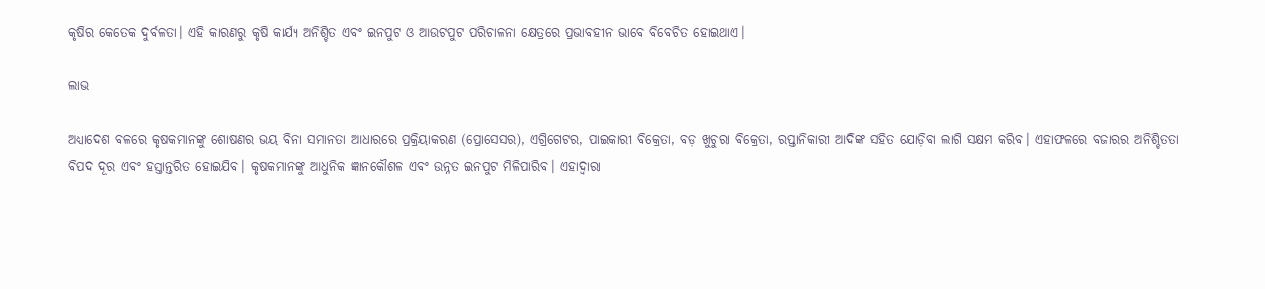କୃଷିର କେତେକ ଦୁର୍ବଳତା। ଏହି କାରଣରୁ କୃଷି କାର୍ଯ୍ୟ ଅନିଶ୍ଚିତ ଏବଂ ଇନପୁଟ ଓ ଆଉଟପୁଟ ପରିଚାଳନା କ୍ଷେତ୍ରରେ ପ୍ରଭାବହୀନ ଭାବେ ବିବେଚିତ ହୋଇଥାଏ।

ଲାଭ

ଅଧ୍ୟାଦେଶ ବଳରେ କୃଷକମାନଙ୍କୁ ଶୋଷଣର ଭୟ ବିନା ସମାନତା ଆଧାରରେ ପ୍ରକ୍ରିୟାକରଣ (ପ୍ରୋସେସର), ଏଗ୍ରିଗେଟର, ପାଇକାରୀ ବିକ୍ରେତା, ବଡ଼ ଖୁଚୁରା ବିକ୍ରେତା, ରପ୍ତାନିକାରୀ ଆଦିଙ୍କ ସହିତ ଯୋଡ଼ିବା ଲାଗି ସକ୍ଷମ କରିବ। ଏହାଫଳରେ ବଜାରର ଅନିଶ୍ଚିତତା ବିପଦ ଦୂର ଏବଂ ହସ୍ତାନ୍ତରିତ ହୋଇଯିବ। କୃଷକମାନଙ୍କୁ ଆଧୁନିକ ଜ୍ଞାନକୌଶଳ ଏବଂ ଉନ୍ନତ ଇନପୁଟ ମିଳିପାରିବ। ଏହାଦ୍ୱାରା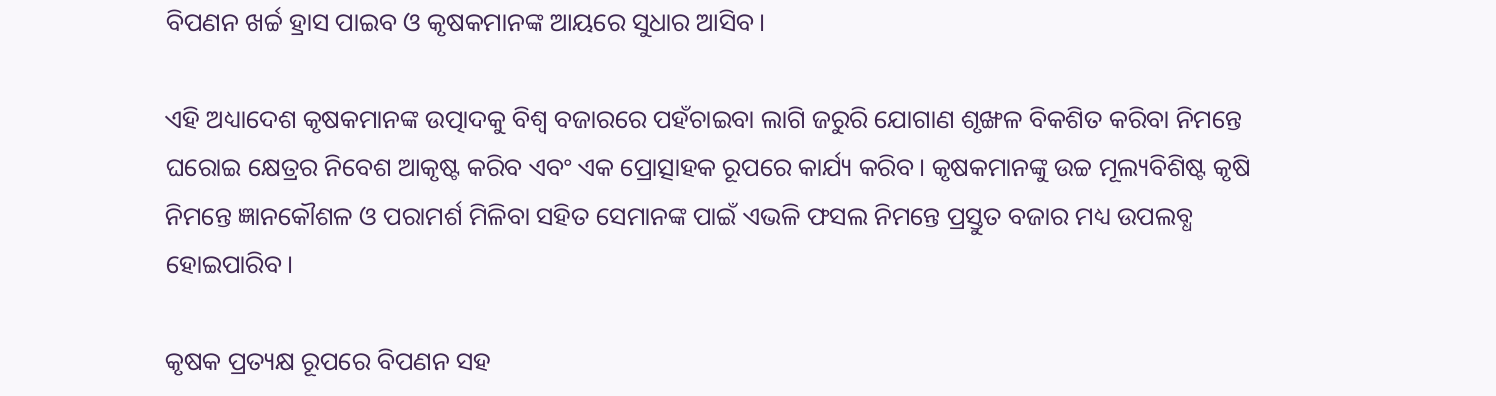ବିପଣନ ଖର୍ଚ୍ଚ ହ୍ରାସ ପାଇବ ଓ କୃଷକମାନଙ୍କ ଆୟରେ ସୁଧାର ଆସିବ।

ଏହି ଅଧ୍ୟାଦେଶ କୃଷକମାନଙ୍କ ଉତ୍ପାଦକୁ ବିଶ୍ୱ ବଜାରରେ ପହଁଚାଇବା ଲାଗି ଜରୁରି ଯୋଗାଣ ଶୃଙ୍ଖଳ ବିକଶିତ କରିବା ନିମନ୍ତେ ଘରୋଇ କ୍ଷେତ୍ରର ନିବେଶ ଆକୃଷ୍ଟ କରିବ ଏବଂ ଏକ ପ୍ରୋତ୍ସାହକ ରୂପରେ କାର୍ଯ୍ୟ କରିବ। କୃଷକମାନଙ୍କୁ ଉଚ୍ଚ ମୂଲ୍ୟବିଶିଷ୍ଟ କୃଷି ନିମନ୍ତେ ଜ୍ଞାନକୌଶଳ ଓ ପରାମର୍ଶ ମିଳିବା ସହିତ ସେମାନଙ୍କ ପାଇଁ ଏଭଳି ଫସଲ ନିମନ୍ତେ ପ୍ରସ୍ତୁତ ବଜାର ମଧ୍ୟ ଉପଲବ୍ଧ ହୋଇପାରିବ।

କୃଷକ ପ୍ରତ୍ୟକ୍ଷ ରୂପରେ ବିପଣନ ସହ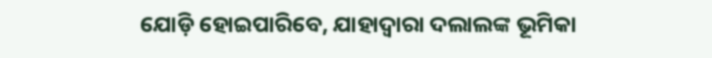ଯୋଡ଼ି ହୋଇପାରିବେ, ଯାହାଦ୍ୱାରା ଦଲାଲଙ୍କ ଭୂମିକା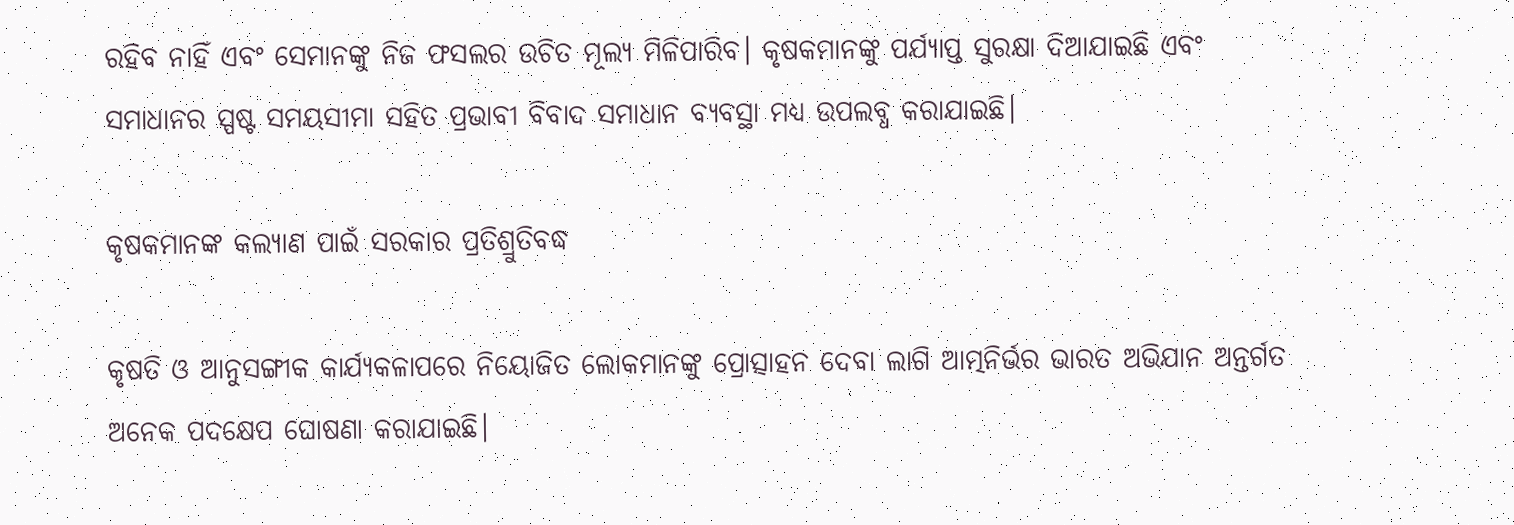ରହିବ ନାହିଁ ଏବଂ ସେମାନଙ୍କୁ ନିଜ ଫସଲର ଉଚିତ ମୂଲ୍ୟ ମିଳିପାରିବ। କୃଷକମାନଙ୍କୁ ପର୍ଯ୍ୟାପ୍ତ ସୁରକ୍ଷା ଦିଆଯାଇଛି ଏବଂ ସମାଧାନର ସ୍ପଷ୍ଟ ସମୟସୀମା ସହିତ ପ୍ରଭାବୀ ବିବାଦ ସମାଧାନ ବ୍ୟବସ୍ଥା ମଧ୍ୟ ଉପଲବ୍ଧ କରାଯାଇଛି।

କୃଷକମାନଙ୍କ କଲ୍ୟାଣ ପାଇଁ ସରକାର ପ୍ରତିଶ୍ରୁତିବଦ୍ଧ

କୃଷତି ଓ ଆନୁସଙ୍ଗୀକ କାର୍ଯ୍ୟକଳାପରେ ନିୟୋଜିତ ଲୋକମାନଙ୍କୁ ପ୍ରୋତ୍ସାହନ ଦେବା ଲାଗି ଆତ୍ମନିର୍ଭର ଭାରତ ଅଭିଯାନ ଅନ୍ତର୍ଗତ ଅନେକ ପଦକ୍ଷେପ ଘୋଷଣା କରାଯାଇଛି।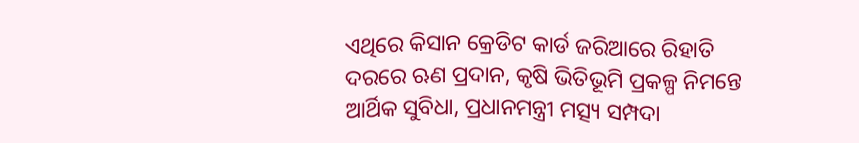ଏଥିରେ କିସାନ କ୍ରେଡିଟ କାର୍ଡ ଜରିଆରେ ରିହାତି ଦରରେ ଋଣ ପ୍ରଦାନ, କୃଷି ଭିତିଭୂମି ପ୍ରକଳ୍ପ ନିମନ୍ତେ ଆର୍ଥିକ ସୁବିଧା, ପ୍ରଧାନମନ୍ତ୍ରୀ ମତ୍ସ୍ୟ ସମ୍ପଦା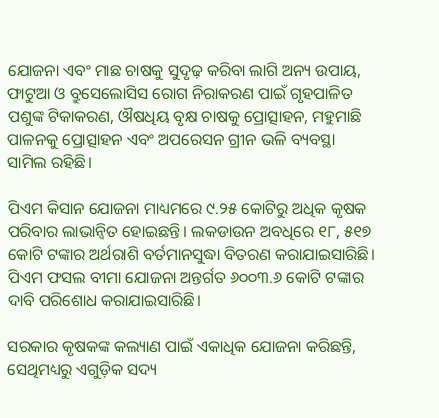ଯୋଜନା ଏବଂ ମାଛ ଚାଷକୁ ସୁଦୃଢ଼ କରିବା ଲାଗି ଅନ୍ୟ ଉପାୟ, ଫାଟୁଆ ଓ ବ୍ରୁସେଲୋସିସ ରୋଗ ନିରାକରଣ ପାଇଁ ଗୃହପାଳିତ ପଶୁଙ୍କ ଟିକାକରଣ, ଔଷଧିୟ ବୃକ୍ଷ ଚାଷକୁ ପ୍ରୋତ୍ସାହନ, ମହୁମାଛି ପାଳନକୁ ପ୍ରୋତ୍ସାହନ ଏବଂ ଅପରେସନ ଗ୍ରୀନ ଭଳି ବ୍ୟବସ୍ଥା ସାମିଲ ରହିଛି।

ପିଏମ କିସାନ ଯୋଜନା ମାଧ୍ୟମରେ ୯.୨୫ କୋଟିରୁ ଅଧିକ କୃଷକ ପରିବାର ଲାଭାନ୍ୱିତ ହୋଇଛନ୍ତି। ଲକଡାଉନ ଅବଧିରେ ୧୮, ୫୧୭ କୋଟି ଟଙ୍କାର ଅର୍ଥରାଶି ବର୍ତମାନସୁଦ୍ଧା ବିତରଣ କରାଯାଇସାରିଛି। ପିଏମ ଫସଲ ବୀମା ଯୋଜନା ଅନ୍ତର୍ଗତ ୬୦୦୩.୬ କୋଟି ଟଙ୍କାର ଦାବି ପରିଶୋଧ କରାଯାଇସାରିଛି।

ସରକାର କୃଷକଙ୍କ କଲ୍ୟାଣ ପାଇଁ ଏକାଧିକ ଯୋଜନା କରିଛନ୍ତି, ସେଥିମଧ୍ୟରୁ ଏଗୁଡ଼ିକ ସଦ୍ୟ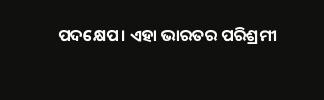ପଦକ୍ଷେପ। ଏହା ଭାରତର ପରିଶ୍ରମୀ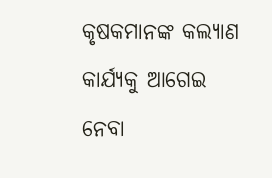କୃଷକମାନଙ୍କ କଲ୍ୟାଣ କାର୍ଯ୍ୟକୁ ଆଗେଇ ନେବା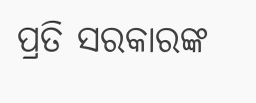ପ୍ରତି ସରକାରଙ୍କ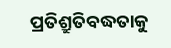ପ୍ରତିଶ୍ରୁତିବଦ୍ଧତାକୁ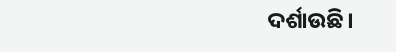ଦର୍ଶାଉଛି।